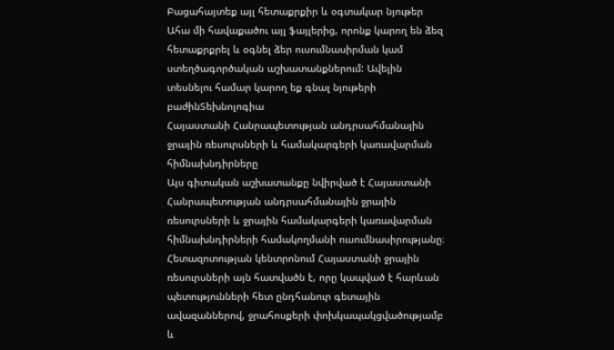Բացահայտեք այլ հետաքրքիր և օգտակար նյութեր
Ահա մի հավաքածու այլ ֆայլերից, որոնք կարող են ձեզ հետաքրքրել և օգնել ձեր ուսումնասիրման կամ ստեղծագործական աշխատանքներում: Ավելին տեսնելու համար կարող եք գնալ նյութերի բաժինՏեխնոլոգիա
Հայաստանի Հանրապետության անդրսահմանային ջրային ռեսուրսների և համակարգերի կառավարման հիմնախնդիրները
Այս գիտական աշխատանքը նվիրված է Հայաստանի Հանրապետության անդրսահմանային ջրային ռեսուրսների և ջրային համակարգերի կառավարման հիմնախնդիրների համակողմանի ուսումնասիրությանը։ Հետազոտության կենտրոնում Հայաստանի ջրային ռեսուրսների այն հատվածն է, որը կապված է հարևան պետությունների հետ ընդհանուր գետային ավազաններով, ջրահոսքերի փոխկապակցվածությամբ և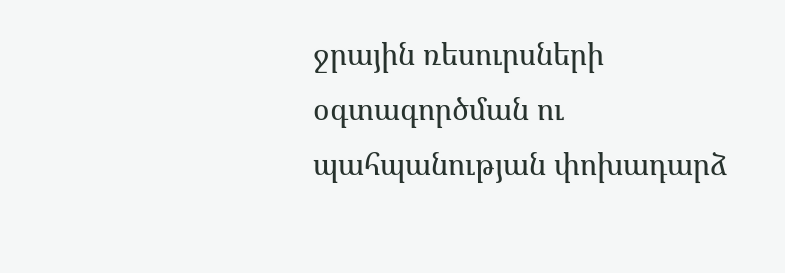ջրային ռեսուրսների օգտագործման ու պահպանության փոխադարձ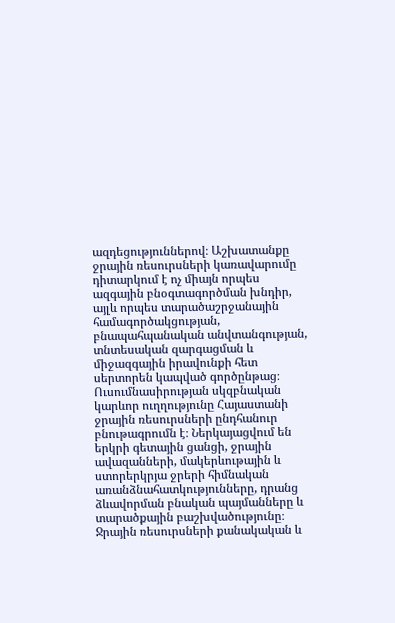ազդեցություններով։ Աշխատանքը ջրային ռեսուրսների կառավարումը դիտարկում է ոչ միայն որպես ազգային բնօգտագործման խնդիր, այլև որպես տարածաշրջանային համագործակցության, բնապահպանական անվտանգության, տնտեսական զարգացման և միջազգային իրավունքի հետ սերտորեն կապված գործընթաց։ Ուսումնասիրության սկզբնական կարևոր ուղղությունը Հայաստանի ջրային ռեսուրսների ընդհանուր բնութագրումն է։ Ներկայացվում են երկրի գետային ցանցի, ջրային ավազանների, մակերևութային և ստորերկրյա ջրերի հիմնական առանձնահատկությունները, դրանց ձևավորման բնական պայմանները և տարածքային բաշխվածությունը։ Ջրային ռեսուրսների քանակական և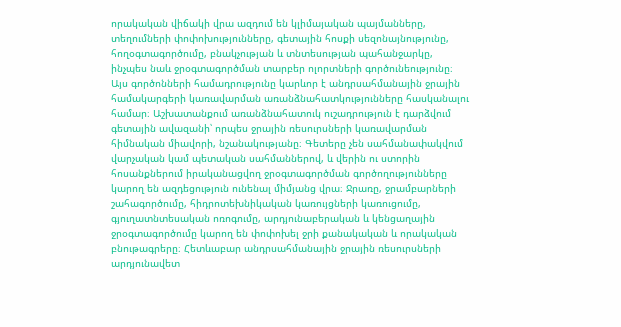որակական վիճակի վրա ազդում են կլիմայական պայմանները, տեղումների փոփոխությունները, գետային հոսքի սեզոնայնությունը, հողօգտագործումը, բնակչության և տնտեսության պահանջարկը, ինչպես նաև ջրօգտագործման տարբեր ոլորտների գործունեությունը։ Այս գործոնների համադրությունը կարևոր է անդրսահմանային ջրային համակարգերի կառավարման առանձնահատկությունները հասկանալու համար։ Աշխատանքում առանձնահատուկ ուշադրություն է դարձվում գետային ավազանի՝ որպես ջրային ռեսուրսների կառավարման հիմնական միավորի, նշանակությանը։ Գետերը չեն սահմանափակվում վարչական կամ պետական սահմաններով, և վերին ու ստորին հոսանքներում իրականացվող ջրօգտագործման գործողությունները կարող են ազդեցություն ունենալ միմյանց վրա։ Ջրառը, ջրամբարների շահագործումը, հիդրոտեխնիկական կառույցների կառուցումը, գյուղատնտեսական ոռոգումը, արդյունաբերական և կենցաղային ջրօգտագործումը կարող են փոփոխել ջրի քանակական և որակական բնութագրերը։ Հետևաբար անդրսահմանային ջրային ռեսուրսների արդյունավետ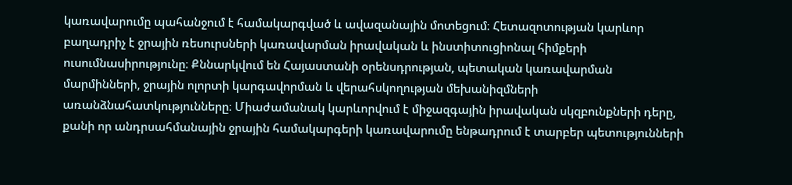կառավարումը պահանջում է համակարգված և ավազանային մոտեցում։ Հետազոտության կարևոր բաղադրիչ է ջրային ռեսուրսների կառավարման իրավական և ինստիտուցիոնալ հիմքերի ուսումնասիրությունը։ Քննարկվում են Հայաստանի օրենսդրության, պետական կառավարման մարմինների, ջրային ոլորտի կարգավորման և վերահսկողության մեխանիզմների առանձնահատկությունները։ Միաժամանակ կարևորվում է միջազգային իրավական սկզբունքների դերը, քանի որ անդրսահմանային ջրային համակարգերի կառավարումը ենթադրում է տարբեր պետությունների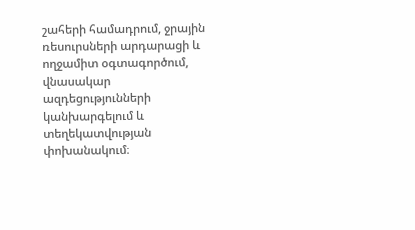շահերի համադրում, ջրային ռեսուրսների արդարացի և ողջամիտ օգտագործում, վնասակար ազդեցությունների կանխարգելում և տեղեկատվության փոխանակում։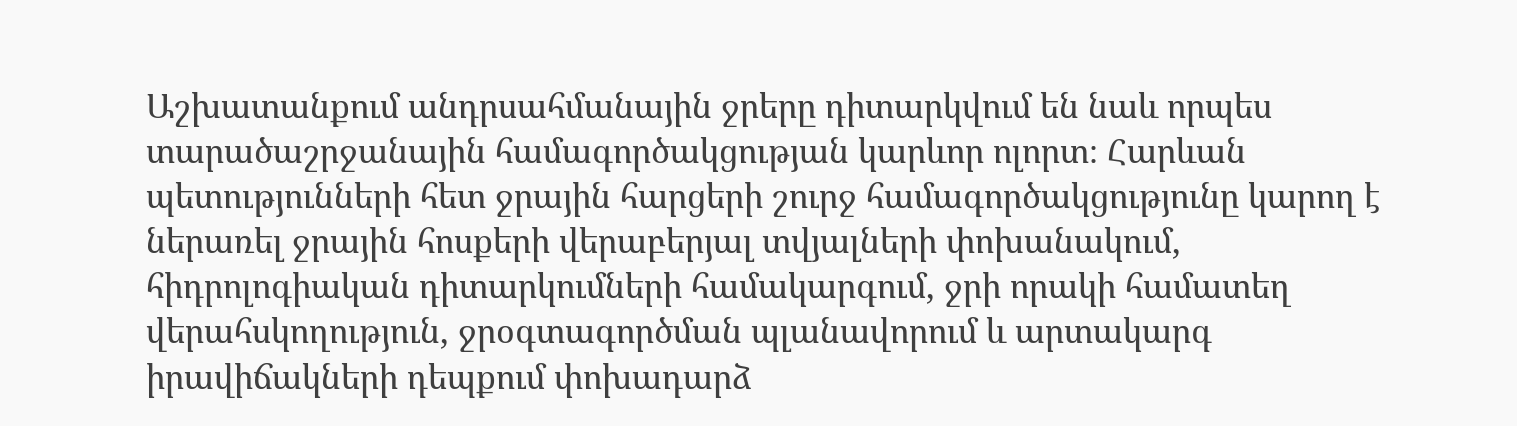Աշխատանքում անդրսահմանային ջրերը դիտարկվում են նաև որպես տարածաշրջանային համագործակցության կարևոր ոլորտ։ Հարևան պետությունների հետ ջրային հարցերի շուրջ համագործակցությունը կարող է ներառել ջրային հոսքերի վերաբերյալ տվյալների փոխանակում, հիդրոլոգիական դիտարկումների համակարգում, ջրի որակի համատեղ վերահսկողություն, ջրօգտագործման պլանավորում և արտակարգ իրավիճակների դեպքում փոխադարձ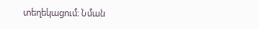տեղեկացում։ Նման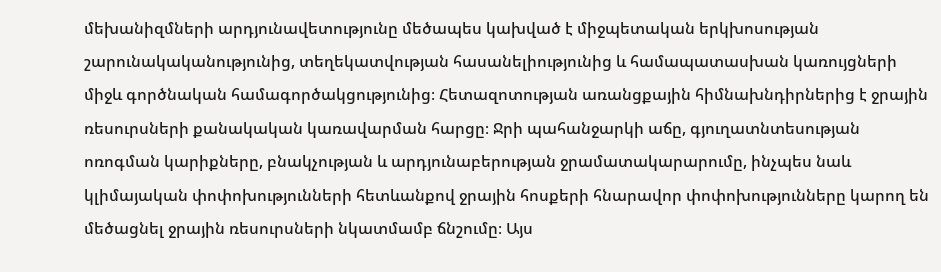մեխանիզմների արդյունավետությունը մեծապես կախված է միջպետական երկխոսության շարունակականությունից, տեղեկատվության հասանելիությունից և համապատասխան կառույցների միջև գործնական համագործակցությունից։ Հետազոտության առանցքային հիմնախնդիրներից է ջրային ռեսուրսների քանակական կառավարման հարցը։ Ջրի պահանջարկի աճը, գյուղատնտեսության ոռոգման կարիքները, բնակչության և արդյունաբերության ջրամատակարարումը, ինչպես նաև կլիմայական փոփոխությունների հետևանքով ջրային հոսքերի հնարավոր փոփոխությունները կարող են մեծացնել ջրային ռեսուրսների նկատմամբ ճնշումը։ Այս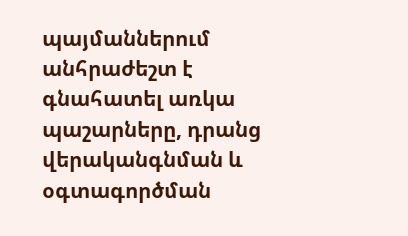պայմաններում անհրաժեշտ է գնահատել առկա պաշարները, դրանց վերականգնման և օգտագործման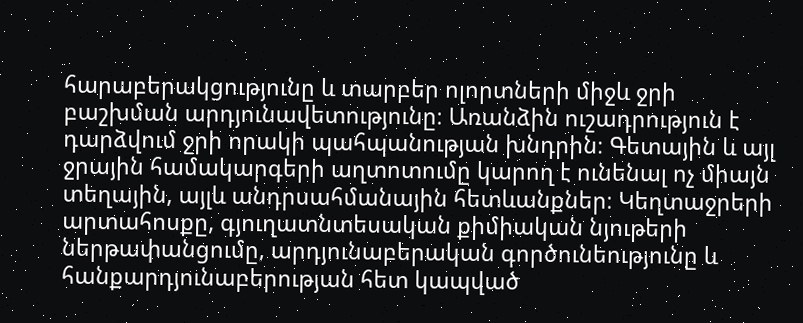հարաբերակցությունը և տարբեր ոլորտների միջև ջրի բաշխման արդյունավետությունը։ Առանձին ուշադրություն է դարձվում ջրի որակի պահպանության խնդրին։ Գետային և այլ ջրային համակարգերի աղտոտումը կարող է ունենալ ոչ միայն տեղային, այլև անդրսահմանային հետևանքներ։ Կեղտաջրերի արտահոսքը, գյուղատնտեսական քիմիական նյութերի ներթափանցումը, արդյունաբերական գործունեությունը և հանքարդյունաբերության հետ կապված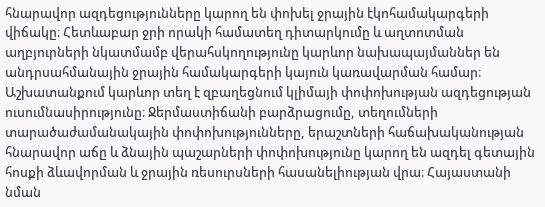հնարավոր ազդեցությունները կարող են փոխել ջրային էկոհամակարգերի վիճակը։ Հետևաբար ջրի որակի համատեղ դիտարկումը և աղտոտման աղբյուրների նկատմամբ վերահսկողությունը կարևոր նախապայմաններ են անդրսահմանային ջրային համակարգերի կայուն կառավարման համար։ Աշխատանքում կարևոր տեղ է զբաղեցնում կլիմայի փոփոխության ազդեցության ուսումնասիրությունը։ Ջերմաստիճանի բարձրացումը, տեղումների տարածաժամանակային փոփոխությունները, երաշտների հաճախականության հնարավոր աճը և ձնային պաշարների փոփոխությունը կարող են ազդել գետային հոսքի ձևավորման և ջրային ռեսուրսների հասանելիության վրա։ Հայաստանի նման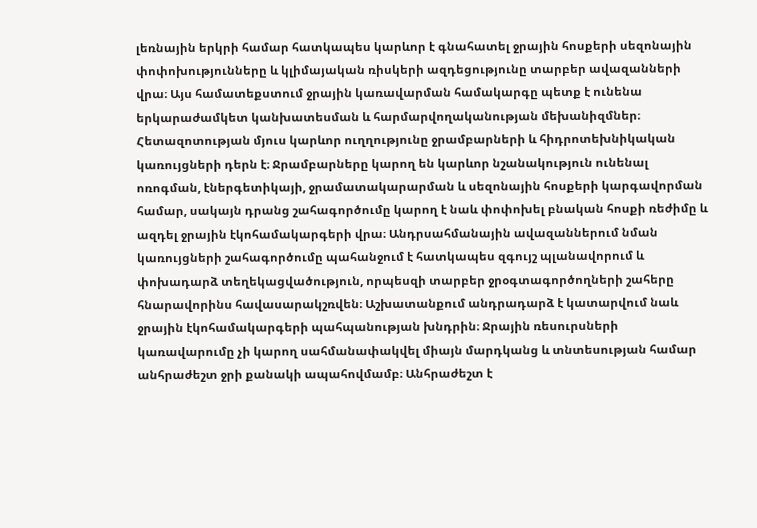լեռնային երկրի համար հատկապես կարևոր է գնահատել ջրային հոսքերի սեզոնային փոփոխությունները և կլիմայական ռիսկերի ազդեցությունը տարբեր ավազանների վրա։ Այս համատեքստում ջրային կառավարման համակարգը պետք է ունենա երկարաժամկետ կանխատեսման և հարմարվողականության մեխանիզմներ։ Հետազոտության մյուս կարևոր ուղղությունը ջրամբարների և հիդրոտեխնիկական կառույցների դերն է։ Ջրամբարները կարող են կարևոր նշանակություն ունենալ ոռոգման, էներգետիկայի, ջրամատակարարման և սեզոնային հոսքերի կարգավորման համար, սակայն դրանց շահագործումը կարող է նաև փոփոխել բնական հոսքի ռեժիմը և ազդել ջրային էկոհամակարգերի վրա։ Անդրսահմանային ավազաններում նման կառույցների շահագործումը պահանջում է հատկապես զգույշ պլանավորում և փոխադարձ տեղեկացվածություն, որպեսզի տարբեր ջրօգտագործողների շահերը հնարավորինս հավասարակշռվեն։ Աշխատանքում անդրադարձ է կատարվում նաև ջրային էկոհամակարգերի պահպանության խնդրին։ Ջրային ռեսուրսների կառավարումը չի կարող սահմանափակվել միայն մարդկանց և տնտեսության համար անհրաժեշտ ջրի քանակի ապահովմամբ։ Անհրաժեշտ է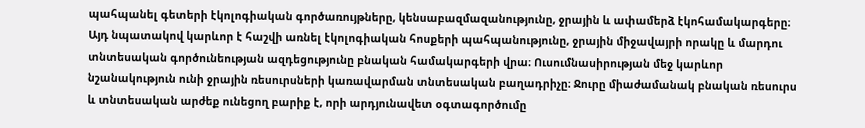պահպանել գետերի էկոլոգիական գործառույթները, կենսաբազմազանությունը, ջրային և ափամերձ էկոհամակարգերը։ Այդ նպատակով կարևոր է հաշվի առնել էկոլոգիական հոսքերի պահպանությունը, ջրային միջավայրի որակը և մարդու տնտեսական գործունեության ազդեցությունը բնական համակարգերի վրա։ Ուսումնասիրության մեջ կարևոր նշանակություն ունի ջրային ռեսուրսների կառավարման տնտեսական բաղադրիչը։ Ջուրը միաժամանակ բնական ռեսուրս և տնտեսական արժեք ունեցող բարիք է, որի արդյունավետ օգտագործումը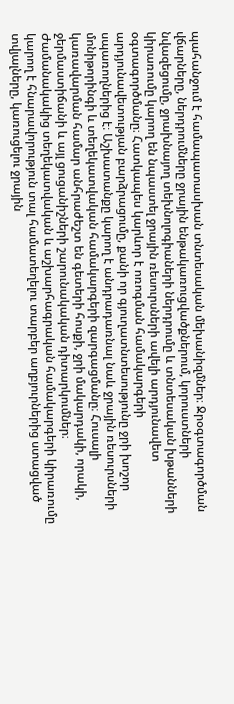պահանջում է համապատասխան տնտեսական մեխանիզմներ։ Ջրօգտագործման վճարները, ներդրումները ջրային ենթակառուցվածքներում, կորուստների նվազեցումը, ջրախնայող տեխնոլոգիաների ներդրումը և տնտեսական խթանների կիրառումը կարող են նպաստել ջրային ռեսուրսների ավելի արդյունավետ օգտագործմանը։ Հատկապես կարևոր է ոռոգման համակարգերի արդյունավետության բարձրացումը, քանի որ գյուղատնտեսությունը ջրի խոշոր սպառողներից է։ Աշխատանքը կարող է անդրադառնալ նաև ջրային ռեսուրսների մոնիթորինգի և տեղեկատվական համակարգերի զարգացմանը։ Հուսալի կառավարման համար անհրաժեշտ են գետերի հոսքի, ջրի մակարդակի, որակի, ջերմաստիճանի և այլ ցուցանիշների շարունակական դիտարկումներ։ Ժամանակակից տեղեկատվական և աշխարհագրական համակարգերի կիրառումը կարող է հնարավորություն տալ համատեղելու տարբեր աղբյուրներից ստացված տվյալները, կառուցելու ջրային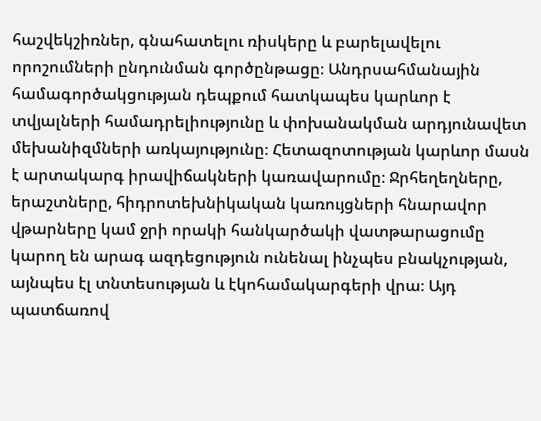հաշվեկշիռներ, գնահատելու ռիսկերը և բարելավելու որոշումների ընդունման գործընթացը։ Անդրսահմանային համագործակցության դեպքում հատկապես կարևոր է տվյալների համադրելիությունը և փոխանակման արդյունավետ մեխանիզմների առկայությունը։ Հետազոտության կարևոր մասն է արտակարգ իրավիճակների կառավարումը։ Ջրհեղեղները, երաշտները, հիդրոտեխնիկական կառույցների հնարավոր վթարները կամ ջրի որակի հանկարծակի վատթարացումը կարող են արագ ազդեցություն ունենալ ինչպես բնակչության, այնպես էլ տնտեսության և էկոհամակարգերի վրա։ Այդ պատճառով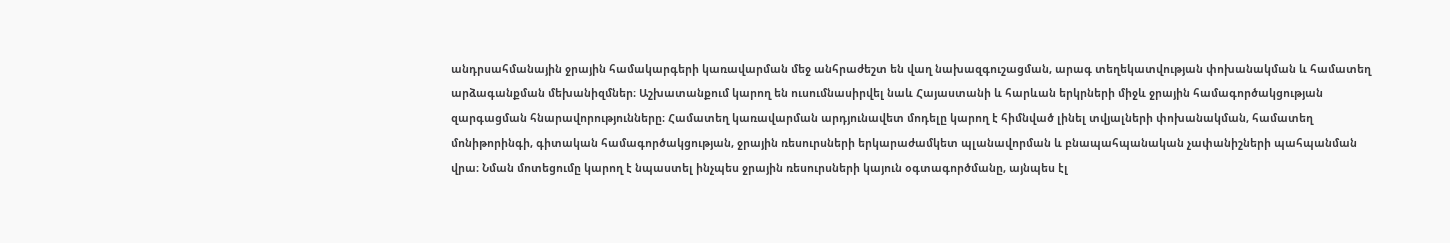անդրսահմանային ջրային համակարգերի կառավարման մեջ անհրաժեշտ են վաղ նախազգուշացման, արագ տեղեկատվության փոխանակման և համատեղ արձագանքման մեխանիզմներ։ Աշխատանքում կարող են ուսումնասիրվել նաև Հայաստանի և հարևան երկրների միջև ջրային համագործակցության զարգացման հնարավորությունները։ Համատեղ կառավարման արդյունավետ մոդելը կարող է հիմնված լինել տվյալների փոխանակման, համատեղ մոնիթորինգի, գիտական համագործակցության, ջրային ռեսուրսների երկարաժամկետ պլանավորման և բնապահպանական չափանիշների պահպանման վրա։ Նման մոտեցումը կարող է նպաստել ինչպես ջրային ռեսուրսների կայուն օգտագործմանը, այնպես էլ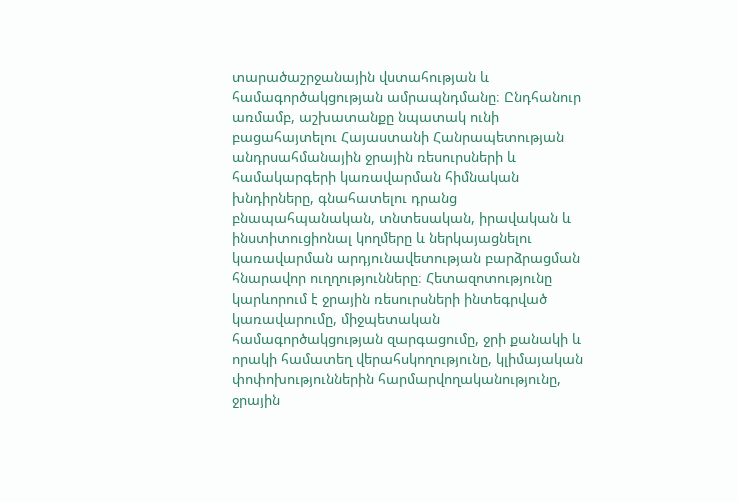տարածաշրջանային վստահության և համագործակցության ամրապնդմանը։ Ընդհանուր առմամբ, աշխատանքը նպատակ ունի բացահայտելու Հայաստանի Հանրապետության անդրսահմանային ջրային ռեսուրսների և համակարգերի կառավարման հիմնական խնդիրները, գնահատելու դրանց բնապահպանական, տնտեսական, իրավական և ինստիտուցիոնալ կողմերը և ներկայացնելու կառավարման արդյունավետության բարձրացման հնարավոր ուղղությունները։ Հետազոտությունը կարևորում է ջրային ռեսուրսների ինտեգրված կառավարումը, միջպետական համագործակցության զարգացումը, ջրի քանակի և որակի համատեղ վերահսկողությունը, կլիմայական փոփոխություններին հարմարվողականությունը, ջրային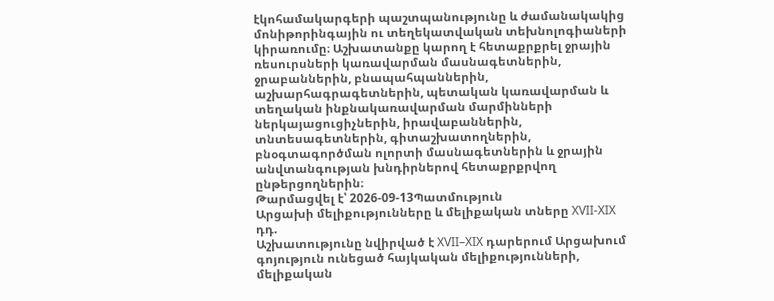էկոհամակարգերի պաշտպանությունը և ժամանակակից մոնիթորինգային ու տեղեկատվական տեխնոլոգիաների կիրառումը։ Աշխատանքը կարող է հետաքրքրել ջրային ռեսուրսների կառավարման մասնագետներին, ջրաբաններին, բնապահպաններին, աշխարհագրագետներին, պետական կառավարման և տեղական ինքնակառավարման մարմինների ներկայացուցիչներին, իրավաբաններին, տնտեսագետներին, գիտաշխատողներին, բնօգտագործման ոլորտի մասնագետներին և ջրային անվտանգության խնդիրներով հետաքրքրվող ընթերցողներին։
Թարմացվել է՝ 2026-09-13Պատմություն
Արցախի մելիքությունները և մելիքական տները XVII-XIX դդ.
Աշխատությունը նվիրված է XVII–XIX դարերում Արցախում գոյություն ունեցած հայկական մելիքությունների, մելիքական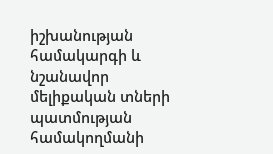իշխանության համակարգի և նշանավոր մելիքական տների պատմության համակողմանի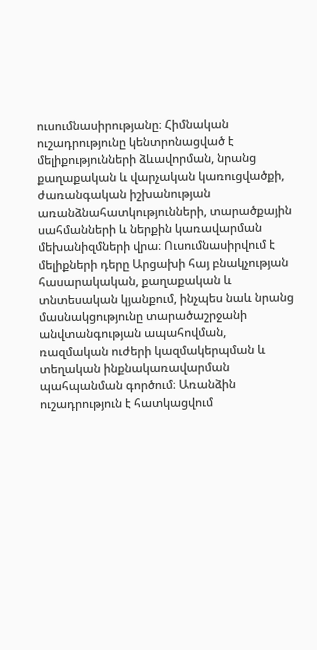ուսումնասիրությանը։ Հիմնական ուշադրությունը կենտրոնացված է մելիքությունների ձևավորման, նրանց քաղաքական և վարչական կառուցվածքի, ժառանգական իշխանության առանձնահատկությունների, տարածքային սահմանների և ներքին կառավարման մեխանիզմների վրա։ Ուսումնասիրվում է մելիքների դերը Արցախի հայ բնակչության հասարակական, քաղաքական և տնտեսական կյանքում, ինչպես նաև նրանց մասնակցությունը տարածաշրջանի անվտանգության ապահովման, ռազմական ուժերի կազմակերպման և տեղական ինքնակառավարման պահպանման գործում։ Առանձին ուշադրություն է հատկացվում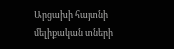Արցախի հայտնի մելիքական տների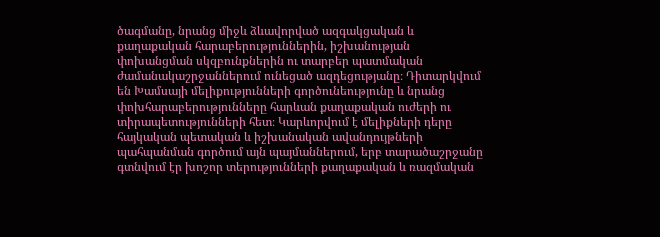ծագմանը, նրանց միջև ձևավորված ազգակցական և քաղաքական հարաբերություններին, իշխանության փոխանցման սկզբունքներին ու տարբեր պատմական ժամանակաշրջաններում ունեցած ազդեցությանը։ Դիտարկվում են Խամսայի մելիքությունների գործունեությունը և նրանց փոխհարաբերությունները հարևան քաղաքական ուժերի ու տիրապետությունների հետ։ Կարևորվում է մելիքների դերը հայկական պետական և իշխանական ավանդույթների պահպանման գործում այն պայմաններում, երբ տարածաշրջանը գտնվում էր խոշոր տերությունների քաղաքական և ռազմական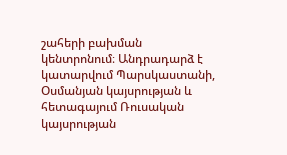շահերի բախման կենտրոնում։ Անդրադարձ է կատարվում Պարսկաստանի, Օսմանյան կայսրության և հետագայում Ռուսական կայսրության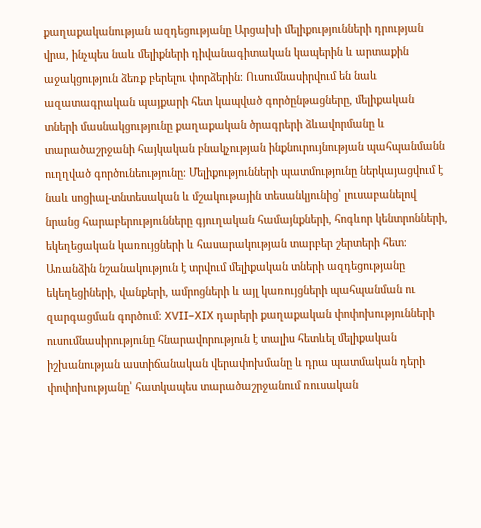քաղաքականության ազդեցությանը Արցախի մելիքությունների դրության վրա, ինչպես նաև մելիքների դիվանագիտական կապերին և արտաքին աջակցություն ձեռք բերելու փորձերին։ Ուսումնասիրվում են նաև ազատագրական պայքարի հետ կապված գործընթացները, մելիքական տների մասնակցությունը քաղաքական ծրագրերի ձևավորմանը և տարածաշրջանի հայկական բնակչության ինքնուրույնության պահպանմանն ուղղված գործունեությունը։ Մելիքությունների պատմությունը ներկայացվում է նաև սոցիալ-տնտեսական և մշակութային տեսանկյունից՝ լուսաբանելով նրանց հարաբերությունները գյուղական համայնքների, հոգևոր կենտրոնների, եկեղեցական կառույցների և հասարակության տարբեր շերտերի հետ։ Առանձին նշանակություն է տրվում մելիքական տների ազդեցությանը եկեղեցիների, վանքերի, ամրոցների և այլ կառույցների պահպանման ու զարգացման գործում։ XVII–XIX դարերի քաղաքական փոփոխությունների ուսումնասիրությունը հնարավորություն է տալիս հետևել մելիքական իշխանության աստիճանական վերափոխմանը և դրա պատմական դերի փոփոխությանը՝ հատկապես տարածաշրջանում ռուսական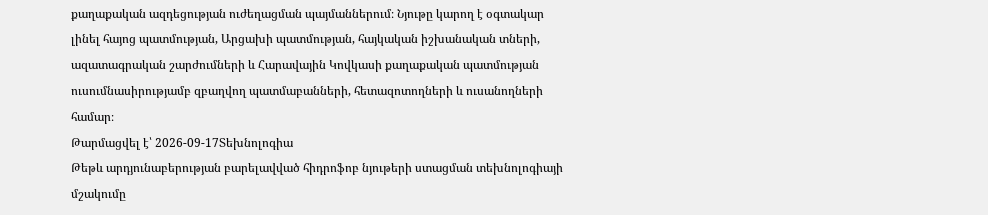քաղաքական ազդեցության ուժեղացման պայմաններում։ Նյութը կարող է օգտակար լինել հայոց պատմության, Արցախի պատմության, հայկական իշխանական տների, ազատագրական շարժումների և Հարավային Կովկասի քաղաքական պատմության ուսումնասիրությամբ զբաղվող պատմաբանների, հետազոտողների և ուսանողների համար։
Թարմացվել է՝ 2026-09-17Տեխնոլոգիա
Թեթև արդյունաբերության բարելավված հիդրոֆոբ նյութերի ստացման տեխնոլոգիայի մշակումը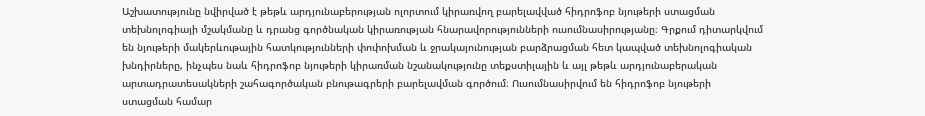Աշխատությունը նվիրված է թեթև արդյունաբերության ոլորտում կիրառվող բարելավված հիդրոֆոբ նյութերի ստացման տեխնոլոգիայի մշակմանը և դրանց գործնական կիրառության հնարավորությունների ուսումնասիրությանը։ Գրքում դիտարկվում են նյութերի մակերևութային հատկությունների փոփոխման և ջրակայունության բարձրացման հետ կապված տեխնոլոգիական խնդիրները, ինչպես նաև հիդրոֆոբ նյութերի կիրառման նշանակությունը տեքստիլային և այլ թեթև արդյունաբերական արտադրատեսակների շահագործական բնութագրերի բարելավման գործում։ Ուսումնասիրվում են հիդրոֆոբ նյութերի ստացման համար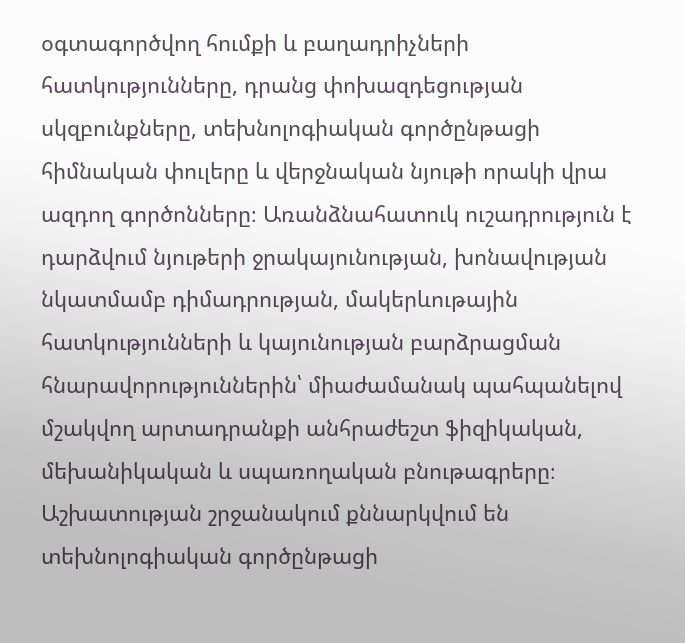օգտագործվող հումքի և բաղադրիչների հատկությունները, դրանց փոխազդեցության սկզբունքները, տեխնոլոգիական գործընթացի հիմնական փուլերը և վերջնական նյութի որակի վրա ազդող գործոնները։ Առանձնահատուկ ուշադրություն է դարձվում նյութերի ջրակայունության, խոնավության նկատմամբ դիմադրության, մակերևութային հատկությունների և կայունության բարձրացման հնարավորություններին՝ միաժամանակ պահպանելով մշակվող արտադրանքի անհրաժեշտ ֆիզիկական, մեխանիկական և սպառողական բնութագրերը։ Աշխատության շրջանակում քննարկվում են տեխնոլոգիական գործընթացի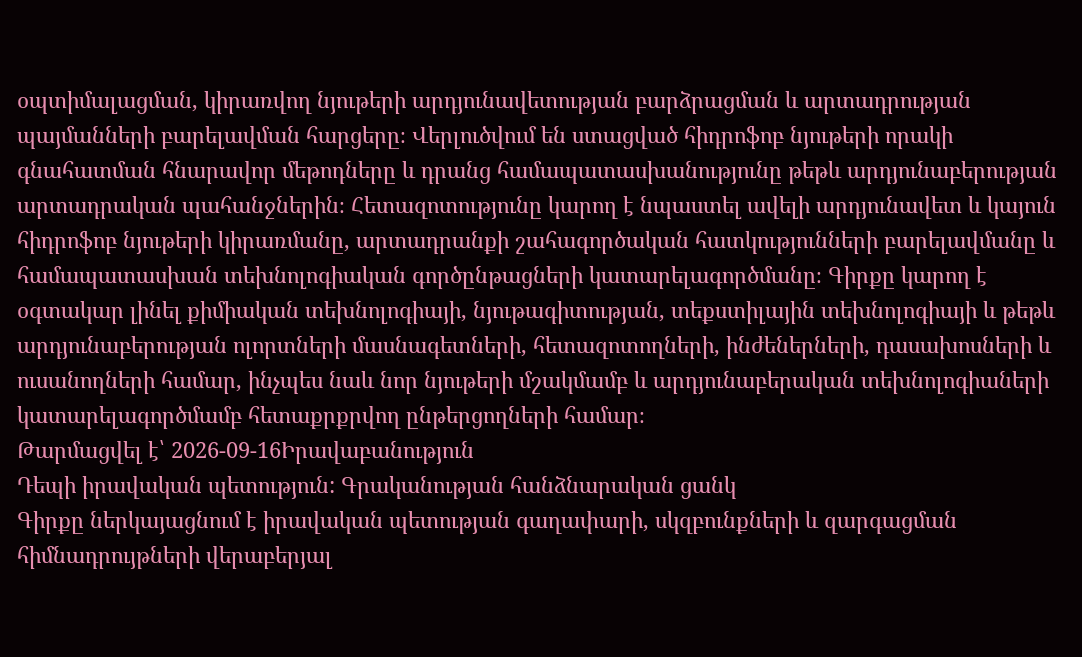օպտիմալացման, կիրառվող նյութերի արդյունավետության բարձրացման և արտադրության պայմանների բարելավման հարցերը։ Վերլուծվում են ստացված հիդրոֆոբ նյութերի որակի գնահատման հնարավոր մեթոդները և դրանց համապատասխանությունը թեթև արդյունաբերության արտադրական պահանջներին։ Հետազոտությունը կարող է նպաստել ավելի արդյունավետ և կայուն հիդրոֆոբ նյութերի կիրառմանը, արտադրանքի շահագործական հատկությունների բարելավմանը և համապատասխան տեխնոլոգիական գործընթացների կատարելագործմանը։ Գիրքը կարող է օգտակար լինել քիմիական տեխնոլոգիայի, նյութագիտության, տեքստիլային տեխնոլոգիայի և թեթև արդյունաբերության ոլորտների մասնագետների, հետազոտողների, ինժեներների, դասախոսների և ուսանողների համար, ինչպես նաև նոր նյութերի մշակմամբ և արդյունաբերական տեխնոլոգիաների կատարելագործմամբ հետաքրքրվող ընթերցողների համար։
Թարմացվել է՝ 2026-09-16Իրավաբանություն
Դեպի իրավական պետություն: Գրականության հանձնարական ցանկ
Գիրքը ներկայացնում է իրավական պետության գաղափարի, սկզբունքների և զարգացման հիմնադրույթների վերաբերյալ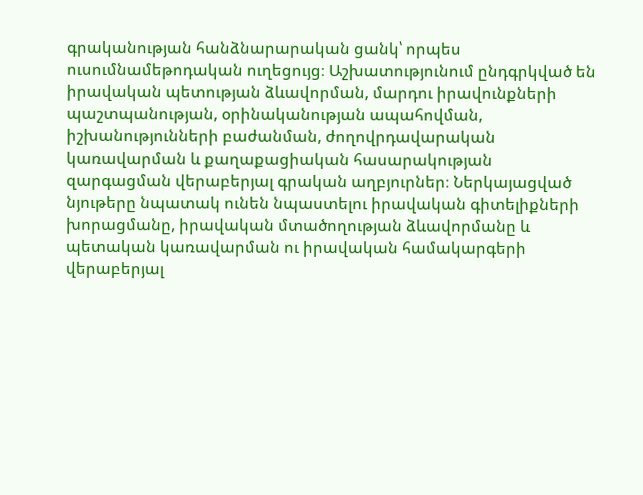գրականության հանձնարարական ցանկ՝ որպես ուսումնամեթոդական ուղեցույց։ Աշխատությունում ընդգրկված են իրավական պետության ձևավորման, մարդու իրավունքների պաշտպանության, օրինականության ապահովման, իշխանությունների բաժանման, ժողովրդավարական կառավարման և քաղաքացիական հասարակության զարգացման վերաբերյալ գրական աղբյուրներ։ Ներկայացված նյութերը նպատակ ունեն նպաստելու իրավական գիտելիքների խորացմանը, իրավական մտածողության ձևավորմանը և պետական կառավարման ու իրավական համակարգերի վերաբերյալ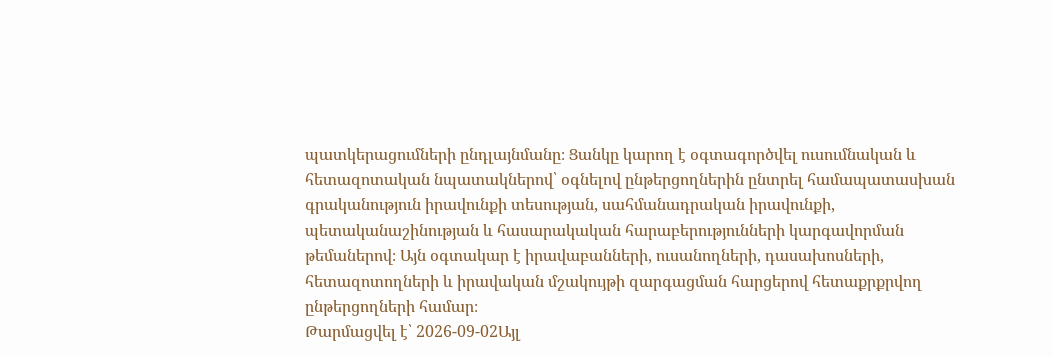պատկերացումների ընդլայնմանը։ Ցանկը կարող է օգտագործվել ուսումնական և հետազոտական նպատակներով՝ օգնելով ընթերցողներին ընտրել համապատասխան գրականություն իրավունքի տեսության, սահմանադրական իրավունքի, պետականաշինության և հասարակական հարաբերությունների կարգավորման թեմաներով։ Այն օգտակար է իրավաբանների, ուսանողների, դասախոսների, հետազոտողների և իրավական մշակույթի զարգացման հարցերով հետաքրքրվող ընթերցողների համար։
Թարմացվել է՝ 2026-09-02Այլ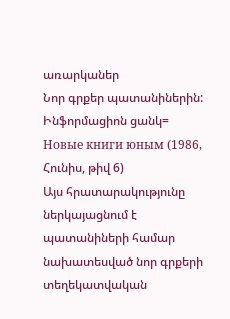առարկաներ
Նոր գրքեր պատանիներին: Ինֆորմացիոն ցանկ= Новые книги юным (1986, Հունիս, թիվ 6)
Այս հրատարակությունը ներկայացնում է պատանիների համար նախատեսված նոր գրքերի տեղեկատվական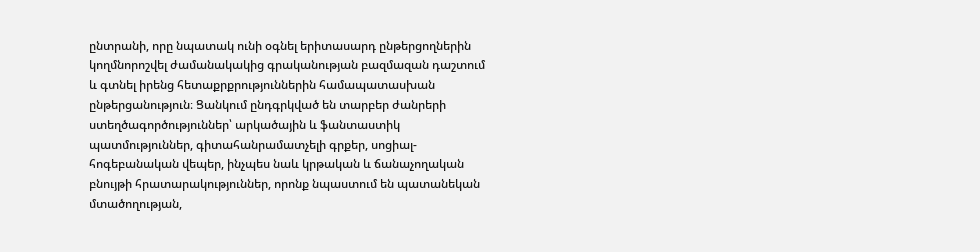ընտրանի, որը նպատակ ունի օգնել երիտասարդ ընթերցողներին կողմնորոշվել ժամանակակից գրականության բազմազան դաշտում և գտնել իրենց հետաքրքրություններին համապատասխան ընթերցանություն։ Ցանկում ընդգրկված են տարբեր ժանրերի ստեղծագործություններ՝ արկածային և ֆանտաստիկ պատմություններ, գիտահանրամատչելի գրքեր, սոցիալ-հոգեբանական վեպեր, ինչպես նաև կրթական և ճանաչողական բնույթի հրատարակություններ, որոնք նպաստում են պատանեկան մտածողության,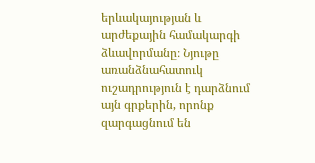երևակայության և արժեքային համակարգի ձևավորմանը։ Նյութը առանձնահատուկ ուշադրություն է դարձնում այն գրքերին, որոնք զարգացնում են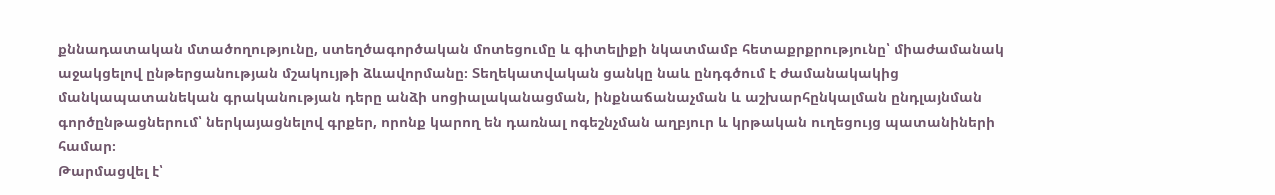քննադատական մտածողությունը, ստեղծագործական մոտեցումը և գիտելիքի նկատմամբ հետաքրքրությունը՝ միաժամանակ աջակցելով ընթերցանության մշակույթի ձևավորմանը։ Տեղեկատվական ցանկը նաև ընդգծում է ժամանակակից մանկապատանեկան գրականության դերը անձի սոցիալականացման, ինքնաճանաչման և աշխարհընկալման ընդլայնման գործընթացներում՝ ներկայացնելով գրքեր, որոնք կարող են դառնալ ոգեշնչման աղբյուր և կրթական ուղեցույց պատանիների համար։
Թարմացվել է՝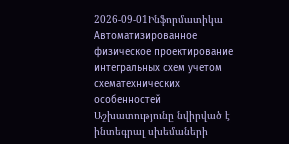2026-09-01Ինֆորմատիկա
Автоматизированное физическое проектирование интегральных схем учетом схематехнических особенностей
Աշխատությունը նվիրված է ինտեգրալ սխեմաների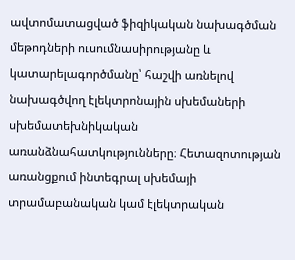ավտոմատացված ֆիզիկական նախագծման մեթոդների ուսումնասիրությանը և կատարելագործմանը՝ հաշվի առնելով նախագծվող էլեկտրոնային սխեմաների սխեմատեխնիկական առանձնահատկությունները։ Հետազոտության առանցքում ինտեգրալ սխեմայի տրամաբանական կամ էլեկտրական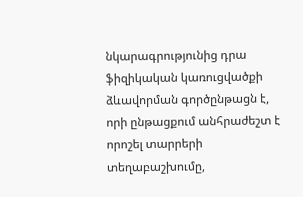նկարագրությունից դրա ֆիզիկական կառուցվածքի ձևավորման գործընթացն է, որի ընթացքում անհրաժեշտ է որոշել տարրերի տեղաբաշխումը,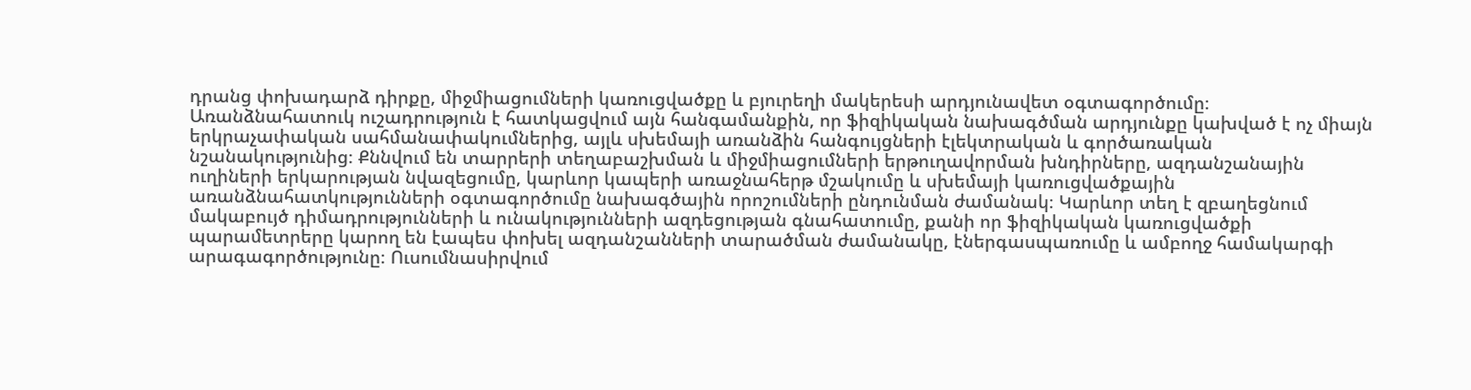դրանց փոխադարձ դիրքը, միջմիացումների կառուցվածքը և բյուրեղի մակերեսի արդյունավետ օգտագործումը։ Առանձնահատուկ ուշադրություն է հատկացվում այն հանգամանքին, որ ֆիզիկական նախագծման արդյունքը կախված է ոչ միայն երկրաչափական սահմանափակումներից, այլև սխեմայի առանձին հանգույցների էլեկտրական և գործառական նշանակությունից։ Քննվում են տարրերի տեղաբաշխման և միջմիացումների երթուղավորման խնդիրները, ազդանշանային ուղիների երկարության նվազեցումը, կարևոր կապերի առաջնահերթ մշակումը և սխեմայի կառուցվածքային առանձնահատկությունների օգտագործումը նախագծային որոշումների ընդունման ժամանակ։ Կարևոր տեղ է զբաղեցնում մակաբույծ դիմադրությունների և ունակությունների ազդեցության գնահատումը, քանի որ ֆիզիկական կառուցվածքի պարամետրերը կարող են էապես փոխել ազդանշանների տարածման ժամանակը, էներգասպառումը և ամբողջ համակարգի արագագործությունը։ Ուսումնասիրվում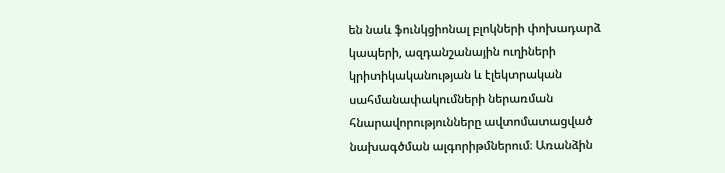են նաև ֆունկցիոնալ բլոկների փոխադարձ կապերի, ազդանշանային ուղիների կրիտիկականության և էլեկտրական սահմանափակումների ներառման հնարավորությունները ավտոմատացված նախագծման ալգորիթմներում։ Առանձին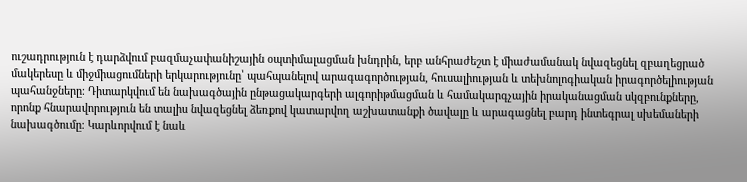ուշադրություն է դարձվում բազմաչափանիշային օպտիմալացման խնդրին, երբ անհրաժեշտ է միաժամանակ նվազեցնել զբաղեցրած մակերեսը և միջմիացումների երկարությունը՝ պահպանելով արագագործության, հուսալիության և տեխնոլոգիական իրագործելիության պահանջները։ Դիտարկվում են նախագծային ընթացակարգերի ալգորիթմացման և համակարգչային իրականացման սկզբունքները, որոնք հնարավորություն են տալիս նվազեցնել ձեռքով կատարվող աշխատանքի ծավալը և արագացնել բարդ ինտեգրալ սխեմաների նախագծումը։ Կարևորվում է նաև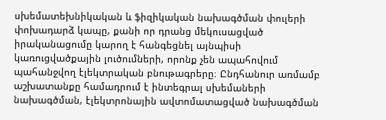սխեմատեխնիկական և ֆիզիկական նախագծման փուլերի փոխադարձ կապը, քանի որ դրանց մեկուսացված իրականացումը կարող է հանգեցնել այնպիսի կառուցվածքային լուծումների, որոնք չեն ապահովում պահանջվող էլեկտրական բնութագրերը։ Ընդհանուր առմամբ աշխատանքը համադրում է ինտեգրալ սխեմաների նախագծման, էլեկտրոնային ավտոմատացված նախագծման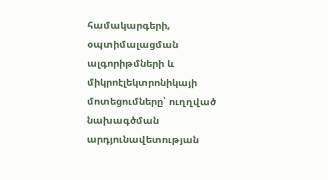համակարգերի, օպտիմալացման ալգորիթմների և միկրոէլեկտրոնիկայի մոտեցումները՝ ուղղված նախագծման արդյունավետության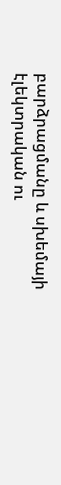բարձրացմանը և սխեմայի էլեկտրական ու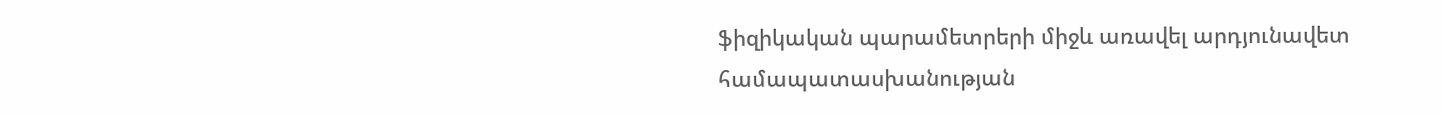ֆիզիկական պարամետրերի միջև առավել արդյունավետ համապատասխանության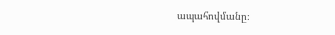ապահովմանը։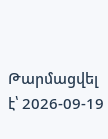Թարմացվել է՝ 2026-09-19